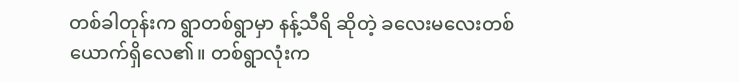တစ်ခါတုန်းက ရွာတစ်ရွာမှာ နန့်သီရိ ဆိုတဲ့ ခလေးမလေးတစ်ယောက်ရှိလေ၏။ တစ်ရွာလုံးက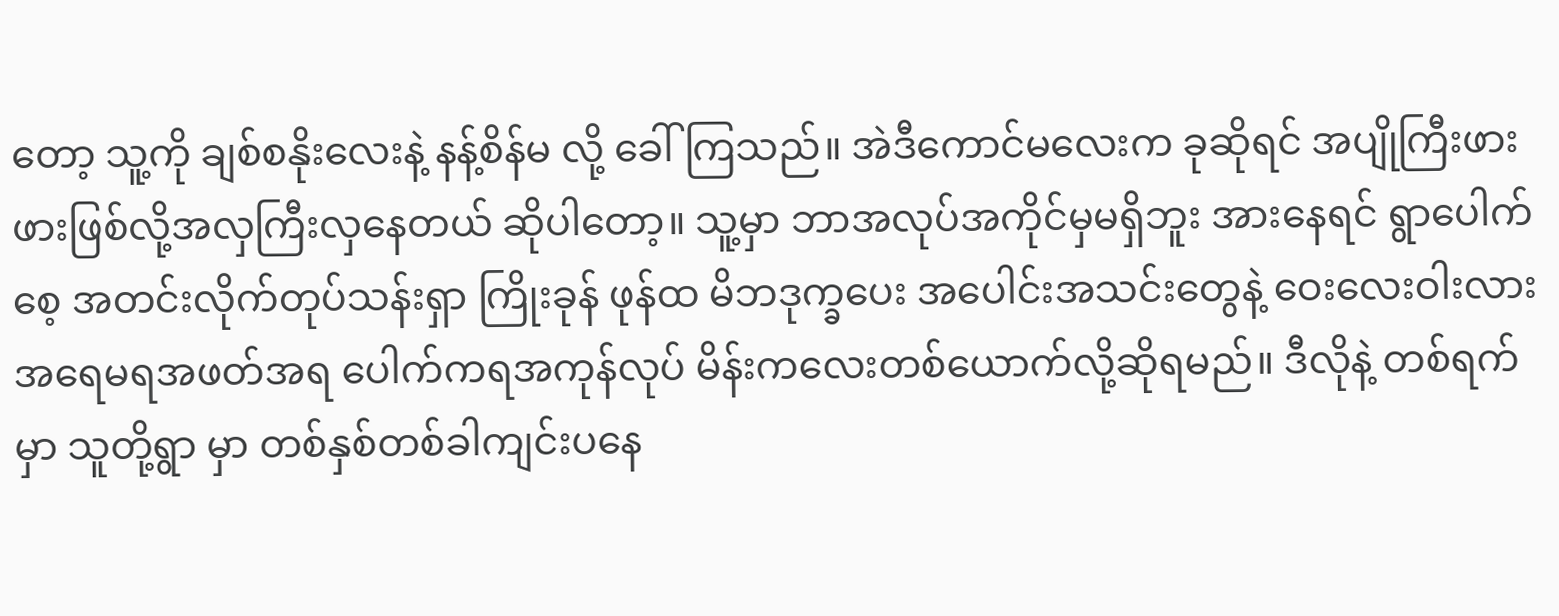တော့ သူ့ကို ချစ်စနိုးလေးနဲ့ နန့်စိန်မ လို့ ခေါ်ကြသည်။ အဲဒီကောင်မလေးက ခုဆိုရင် အပျိုကြီးဖားဖားဖြစ်လို့အလှကြီးလှနေတယ် ဆိုပါတော့။ သူ့မှာ ဘာအလုပ်အကိုင်မှမရှိဘူး အားနေရင် ရွာပေါက်စေ့ အတင်းလိုက်တုပ်သန်းရှာ ကြိုးခုန် ဖုန်ထ မိဘဒုက္ခပေး အပေါင်းအသင်းတွေနဲ့ ဝေးလေးဝါးလား အရေမရအဖတ်အရ ပေါက်ကရအကုန်လုပ် မိန်းကလေးတစ်ယောက်လို့ဆိုရမည်။ ဒီလိုနဲ့ တစ်ရက်မှာ သူတို့ရွာ မှာ တစ်နှစ်တစ်ခါကျင်းပနေ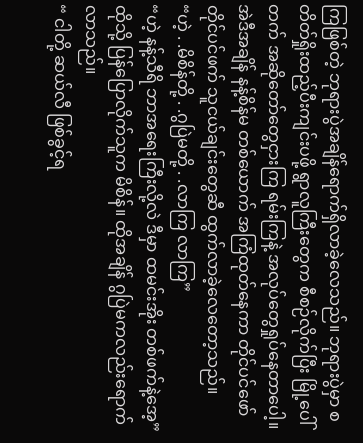ကြဖြစ်တဲ့ ဘုရားပွဲအချိန်ရောက်ရှိလာခဲ့လေသည်။ ဘုရားပွဲမှာ စတိတ်ရှိုးထည့်ပီးကျင်းပဖို့ ရွာလူကြီးတွေက စီစဉ်လိုက်ပြီး မြို့ပေါ်တက် အဆိုတော်တွေငှားကြ ရမ်းကြနဲ့ အလုပ်တွေရှုပ်နေတာပေါ့။ အဲဒီအချိန် နန့်စိန်မ တစ်ယောက် အကြံထုတ်နေကာ တိုင်ပင်ဖော်တိုင်ပင်ဖက် သူငယ်ချင်းတွေဆီ ထွက်လာခဲ့လေတော့သည်။
“ဟဲ့ . .မိစိန်တို့ . .ဂွပြဲမတို့ . .လာကြ လာကြ”
“ဟဲ့ နန့်သီရိ ဘာအရေးကြီးလို့လဲ ဒီမှာ ထမင်းအိုး တစ်ဖက်နဲ့အေ့”
ထိုသို့ ပြန်ပြောလိုက်သူက မိစိန်။ ထိုအချိန် ဂွပြဲမကလည်းရောက်လာသည်။
“ ငါတို့ ဆယ်လီ ဖြစ်ခွင့်ရ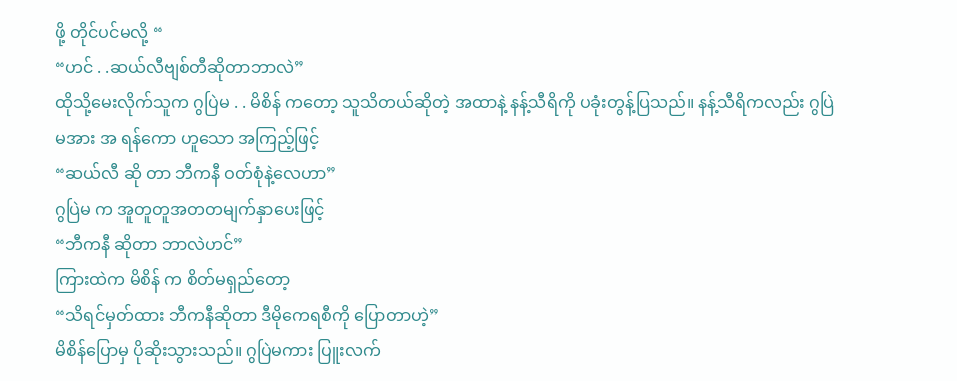ဖို့ တိုင်ပင်မလို့ “
“ဟင် . .ဆယ်လီဗျစ်တီဆိုတာဘာလဲ”
ထိုသို့မေးလိုက်သူက ဂွပြဲမ . . မိစိန် ကတော့ သူသိတယ်ဆိုတဲ့ အထာနဲ့ နန့်သီရိကို ပခုံးတွန့်ပြသည်။ နန့်သီရိကလည်း ဂွပြဲမအား အ ရန်ကော ဟူသော အကြည့်ဖြင့်
“ဆယ်လီ ဆို တာ ဘီကနီ ဝတ်စုံနဲ့လေဟာ”
ဂွပြဲမ က အူတူတူအတတမျက်နှာပေးဖြင့်
“ဘီကနီ ဆိုတာ ဘာလဲဟင်”
ကြားထဲက မိစိန် က စိတ်မရှည်တော့
“သိရင်မှတ်ထား ဘီကနီဆိုတာ ဒီမိုကေရစီကို ပြောတာဟဲ့”
မိစိန်ပြောမှ ပိုဆိုးသွားသည်။ ဂွပြဲမကား ပြူးလက်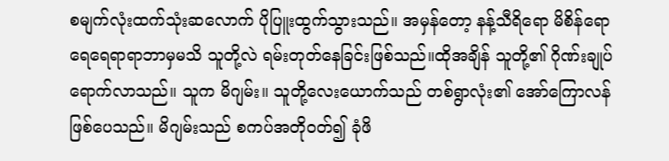စမျက်လုံးထက်သုံးဆလောက် ပိုပြူးထွက်သွားသည်။ အမှန်တော့ နန့်သီရိရော မိစိန်ရော ရေရေရာရာဘာမှမသိ သူတို့လဲ ရမ်းတုတ်နေခြင်းဖြစ်သည်။ထိုအချိန် သူတို့၏ ဂိုဏ်းချုပ်ရောက်လာသည်။ သူက မိဂျမ်း။ သူတို့လေးယောက်သည် တစ်ရွာလုံး၏ အော်ကြောလန်ဖြစ်ပေသည်။ မိဂျမ်းသည် စကပ်အတိုဝတ်၍ ခုံဖိ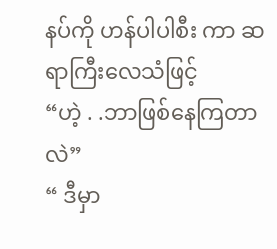နပ်ကို ဟန်ပါပါစီး ကာ ဆရာကြီးလေသံဖြင့်
“ဟဲ့ . .ဘာဖြစ်နေကြတာလဲ”
“ ဒီမှာ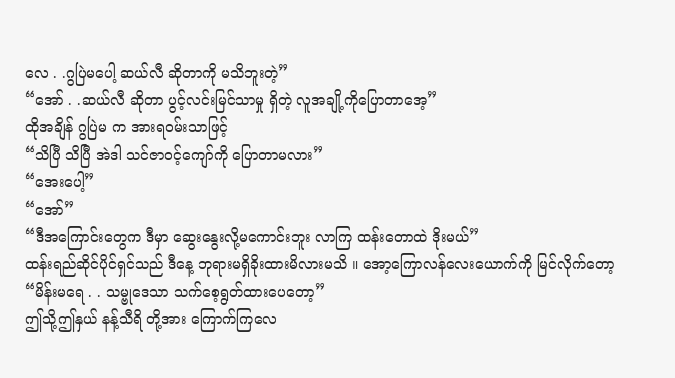လေ . .ဂွပြဲမပေါ့ ဆယ်လီ ဆိုတာကို မသိဘူးတဲ့”
“အော် . .ဆယ်လီ ဆိုတာ ပွင့်လင်းမြင်သာမှု ရှိတဲ့ လူအချို့ကိုပြောတာအေ့”
ထိုအချိန် ဂွပြဲမ က အားရဝမ်းသာဖြင့်
“သိပြီ သိပြီ အဲဒါ သင်ဇာဝင့်ကျော်ကို ပြောတာမလား”
“အေးပေါ့”
“အော်”
“ဒီအကြောင်းတွေက ဒီမှာ ဆွေးနွေးလို့မကောင်းဘူး လာကြ ထန်းတောထဲ ဒိုးမယ်”
ထန်းရည်ဆိုင်ပိုင်ရှင်သည် ဒီနေ့ ဘုရားမရှိခိုးထားမိလားမသိ ။ အော့ကြောလန်လေးယောက်ကို မြင်လိုက်တော့
“မိန်းမရေ . . သမ္ဗုဒေသာ သက်စေ့ရွတ်ထားပေတော့”
ဤသို့ဤနှယ် နန့်သီရိ တို့အား ကြောက်ကြလေ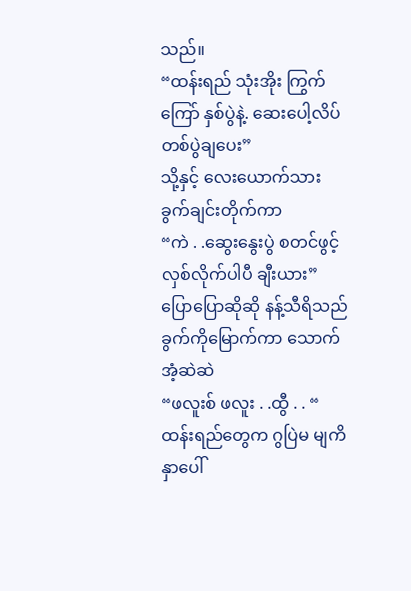သည်။
“ထန်းရည် သုံးအိုး ကြွက်ကြော် နှစ်ပွဲနဲ့. ဆေးပေါ့လိပ်တစ်ပွဲချပေး”
သို့နှင့် လေးယောက်သား ခွက်ချင်းတိုက်ကာ
“ကဲ . .ဆွေးနွေးပွဲ စတင်ဖွင့်လှစ်လိုက်ပါပီ ချီးယား”
ပြောပြောဆိုဆို နန့်သီရိသည် ခွက်ကိုမြောက်ကာ သောက်အံ့ဆဲဆဲ
“ဖလူးစ် ဖလူး . .ထွီ . . “
ထန်းရည်တွေက ဂွပြဲမ မျကိနှာပေါ်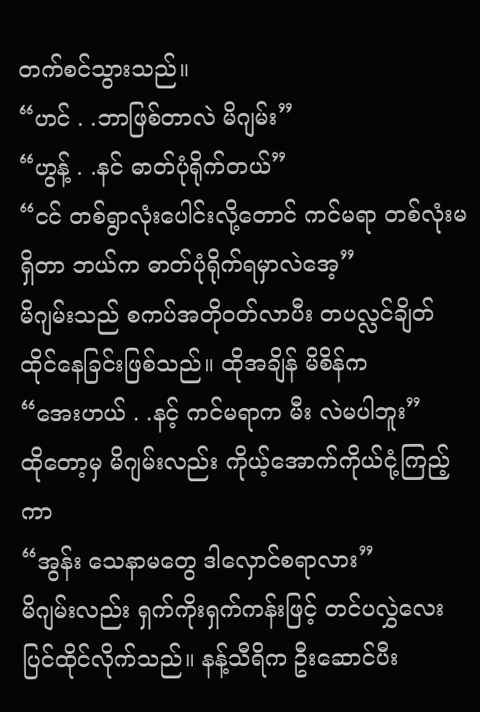တက်စင်သွားသည်။
“ဟင် . .ဘာဖြစ်တာလဲ မိဂျမ်း”
“ဟွန့် . .နင် ဓာတ်ပုံရိုက်တယ်”
“ငင် တစ်ရွာလုံးပေါင်းလို့တောင် ကင်မရာ တစ်လုံးမရှိတာ ဘယ်က ဓာတ်ပုံရိုက်ရမှာလဲအေ့”
မိဂျမ်းသည် စကပ်အတိုဝတ်လာပီး တပလ္လင်ချိတ်ထိုင်နေခြင်းဖြစ်သည်။ ထိုအချိန် မိစိန်က
“အေးဟယ် . .နင့် ကင်မရာက မီး လဲမပါဘူး”
ထိုတော့မှ မိဂျမ်းလည်း ကိုယ့်အောက်ကိုယ်ငုံ့ကြည့်ကာ
“အွန်း သေနာမတွေ ဒါလှောင်စရာလား”
မိဂျမ်းလည်း ရှက်ကိုးရှက်ကန်းဖြင့် တင်ပလွှဲလေး ပြင်ထိုင်လိုက်သည်။ နန့်သီရိက ဦးဆောင်ပီး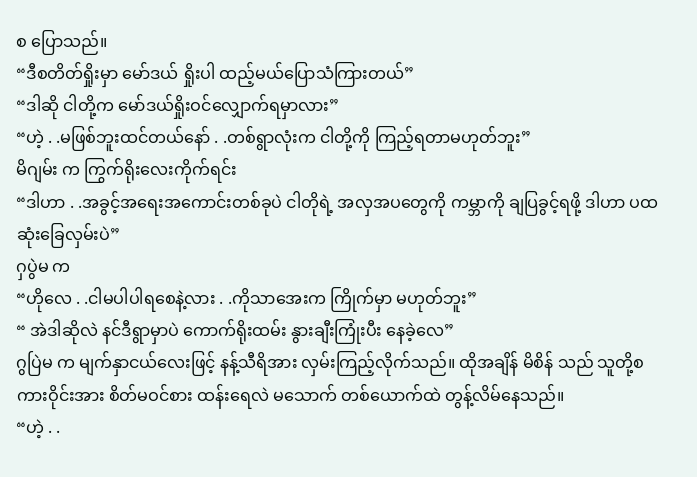စ ပြောသည်။
“ဒီစတိတ်ရှိုးမှာ မော်ဒယ် ရှိုးပါ ထည့်မယ်ပြောသံကြားတယ်”
“ဒါဆို ငါတို့က မော်ဒယ်ရှိုးဝင်လျှောက်ရမှာလား”
“ဟဲ့ . .မဖြစ်ဘူးထင်တယ်နော် . .တစ်ရွာလုံးက ငါတို့ကို ကြည့်ရတာမဟုတ်ဘူး”
မိဂျမ်း က ကြွက်ရိုးလေးကိုက်ရင်း
“ဒါဟာ . .အခွင့်အရေးအကောင်းတစ်ခုပဲ ငါတိုရဲ့ အလှအပတွေကို ကမ္ဘာကို ချပြခွင့်ရဖို့ ဒါဟာ ပထဆုံးခြေလှမ်းပဲ”
ဂှပွဲမ က
“ဟိုလေ . .ငါမပါပါရစေနဲ့လား . .ကိုသာအေးက ကြိုက်မှာ မဟုတ်ဘူး”
“ အဲဒါဆိုလဲ နင်ဒီရွာမှာပဲ ကောက်ရိုးထမ်း နွားချီးကြုံးပီး နေခဲ့လေ”
ဂွပြဲမ က မျက်နှာငယ်လေးဖြင့် နန့်သီရိအား လှမ်းကြည့်လိုက်သည်။ ထိုအချိန် မိစိန် သည် သူတို့စကားဝိုင်းအား စိတ်မဝင်စား ထန်းရေလဲ မသောက် တစ်ယောက်ထဲ တွန့်လိမ်နေသည်။
“ဟဲ့ . .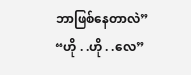ဘာဖြစ်နေတာလဲ”
“ဟို . .ဟို . .လေ”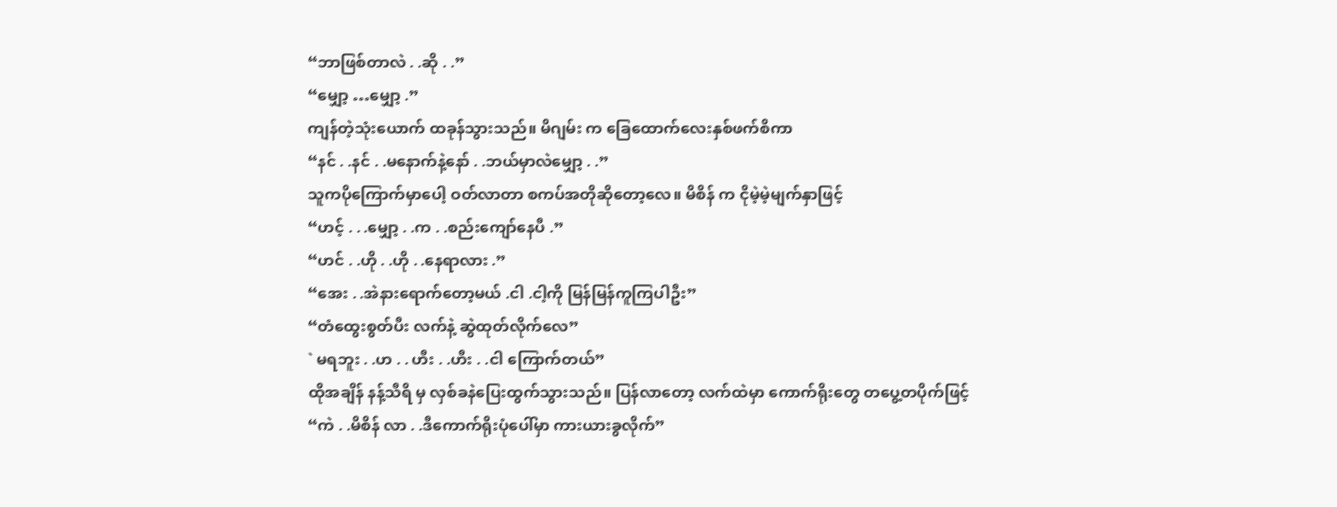“ဘာဖြစ်တာလဲ . .ဆို . .”
“မျှော့ …မျှော့ .”
ကျန်တဲ့သုံးယောက် ထခုန်သွားသည်။ မိဂျမ်း က ခြေထောက်လေးနှစ်ဖက်စိကာ
“နင် . .နင် . .မနောက်နဲ့နော် . .ဘယ်မှာလဲမျှော့ . .”
သူကပိုကြောက်မှာပေါ့ ဝတ်လာတာ စကပ်အတိုဆိုတော့လေ။ မိစိန် က ငိုမဲ့မဲ့မျက်နှာဖြင့်
“ဟင့် . . .မျှော့ . .က . .စည်းကျော်နေပီ .”
“ဟင် . .ဟို . .ဟို . .နေရာလား .”
“အေး . .အဲနားရောက်တော့မယ် .ငါ .ငါ့ကို မြန်မြန်ကူကြပါဦး”
“တံထွေးစွတ်ပီး လက်နဲ့ ဆွဲထုတ်လိုက်လေ”
` မရဘူး . .ဟ . . ဟီး . .ဟီး . .ငါ ကြောက်တယ်”
ထိုအချိန် နန့်သီရိ မှ လှစ်ခနဲပြေးထွက်သွားသည်။ ပြန်လာတော့ လက်ထဲမှာ ကောက်ရိုးတွေ တပွေ့တပိုက်ဖြင့်
“ကဲ . .မိစိန် လာ . .ဒီကောက်ရိုးပုံပေါ်မှာ ကားယားခွလိုက်”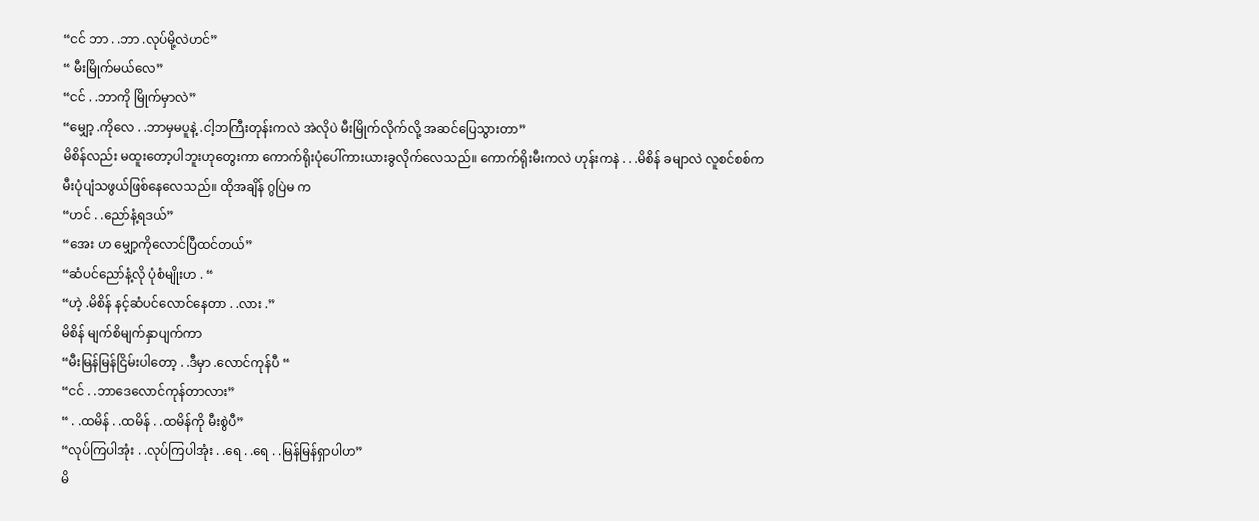“ငင် ဘာ . .ဘာ .လုပ်မို့လဲဟင်”
“ မီးမြိုက်မယ်လေ”
“ငင် . .ဘာကို မြိုက်မှာလဲ”
“မျှော့ .ကိုလေ . .ဘာမှမပူနဲ့ .ငါ့ဘကြီးတုန်းကလဲ အဲလိုပဲ မီးမြိုက်လိုက်လို့ အဆင်ပြေသွားတာ”
မိစိန်လည်း မထူးတော့ပါဘူးဟုတွေးကာ ကောက်ရိုးပုံပေါ်ကားယားခွလိုက်လေသည်။ ကောက်ရိုးမီးကလဲ ဟုန်းကနဲ . . .မိစိန် ခမျာလဲ လူစင်စစ်က မီးပုံပျံသဖွယ်ဖြစ်နေလေသည်။ ထိုအချိန် ဂွပြဲမ က
“ဟင် . .ညော်နံ့ရဒယ်”
“အေး ဟ မျှော့ကိုလောင်ပြီထင်တယ်”
“ဆံပင်ညော်နံ့လို ပုံစံမျိုးဟ . “
“ဟဲ့ .မိစိန် နင့်ဆံပင်လောင်နေတာ . .လား .”
မိစိန် မျက်စိမျက်နှာပျက်ကာ
“မီးမြန်မြန်ငြိမ်းပါတော့ . .ဒီမှာ .လောင်ကုန်ပီ “
“ငင် . .ဘာဒေလောင်ကုန်တာလား”
“ . .ထမိန် . .ထမိန် . .ထမိန်ကို မီးစွဲပီ”
“လုပ်ကြပါအုံး . .လုပ်ကြပါအုံး . .ရေ . .ရေ . .မြန်မြန်ရှာပါဟ”
မိ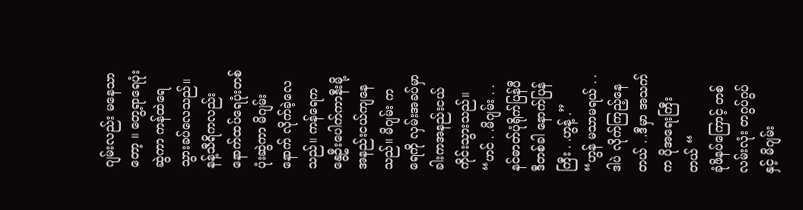ဂျမ်းလည်း မနေသာတော့ ။ တွေ့ရာရေပုံးဆွဲကာ ကန်ထဲရေသွားခပ်လေသည်။ နန့်သီရိကလည်း နောက်ထပ်ရေပုံးတစ်ပုံးဆွဲကာ မိဂျမ်းနောက် လိုက်ခဲ့လေသည်။ ကန်ရေက နွေဦးပေါက်ကာနီးမို့ အနည်းငယ်ကျနေသည်။ မိဂျမ်း က ရေကို လှမ်းအခပ်မှာ ခါးကအနည်းငယ်ကိုင်းသွားသည်။
“ဟင် . .မိဂျမ်း . .နင်ဓာတ်ပုံရိုက်ပြန်ပီ ဒီတစ်ခါ နောက်ပြန်ကြီး . .ဟွန့် .”
“ဟွန် မသာမရယ် . .ဒါပဲ လိုက်ကြည့်နေတယ် . .ဒီမှာ အသက်က ပိုအရေးကြီးတယ် “
ခုံဖိနပ်ကြောင့် တစ်လမ်းလုံး တဂွပ်ဂွပ်နှင့် မိဂျမ်း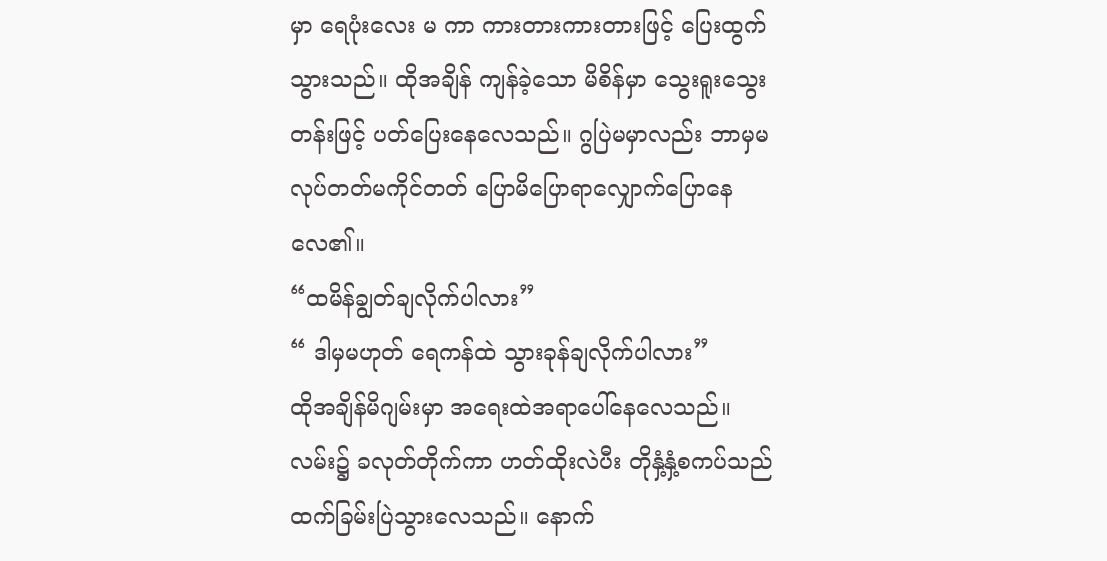မှာ ရေပုံးလေး မ ကာ ကားတားကားတားဖြင့် ပြေးထွက်သွားသည်။ ထိုအချိန် ကျန်ခဲ့သော မိစိန်မှာ သွေးရူးသွေးတန်းဖြင့် ပတ်ပြေးနေလေသည်။ ဂွပြဲမမှာလည်း ဘာမှမလုပ်တတ်မကိုင်တတ် ပြောမိပြောရာလျှောက်ပြောနေလေ၏။
“ထမိန်ချွတ်ချလိုက်ပါလား”
“ ဒါမှမဟုတ် ရေကန်ထဲ သွားခုန်ချလိုက်ပါလား”
ထိုအချိန်မိဂျမ်းမှာ အရေးထဲအရာပေါ်နေလေသည်။ လမ်း၌ ခလုတ်တိုက်ကာ ဟတ်ထိုးလဲပီး တိုနှံ့နှံ့စကပ်သည် ထက်ခြမ်းပြဲသွားလေသည်။ နောက်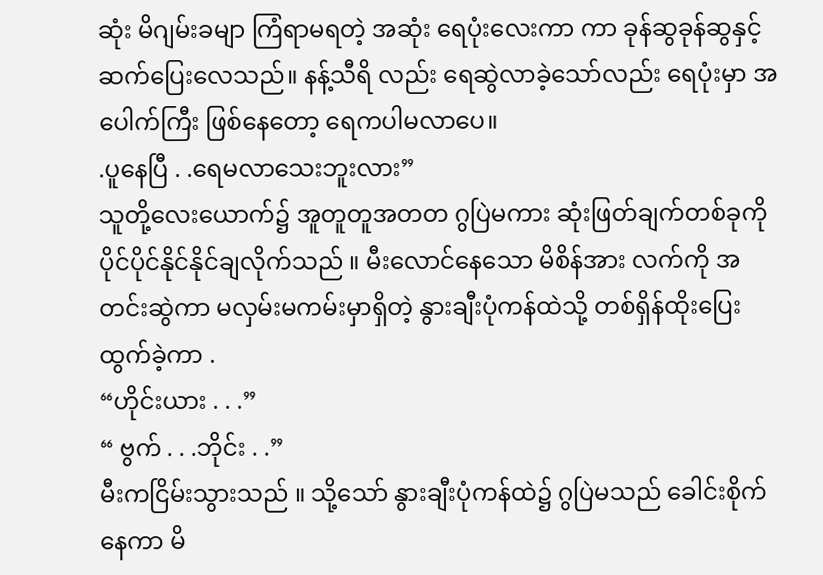ဆုံး မိဂျမ်းခမျာ ကြံရာမရတဲ့ အဆုံး ရေပုံးလေးကာ ကာ ခုန်ဆွခုန်ဆွနှင့် ဆက်ပြေးလေသည်။ နန့်သီရိ လည်း ရေဆွဲလာခဲ့သော်လည်း ရေပုံးမှာ အပေါက်ကြီး ဖြစ်နေတော့ ရေကပါမလာပေ။
.ပူနေပြီ . .ရေမလာသေးဘူးလား”
သူတို့လေးယောက်၌ အူတူတူအတတ ဂွပြဲမကား ဆုံးဖြတ်ချက်တစ်ခုကို ပိုင်ပိုင်နိုင်နိုင်ချလိုက်သည် ။ မီးလောင်နေသော မိစိန်အား လက်ကို အတင်းဆွဲကာ မလှမ်းမကမ်းမှာရှိတဲ့ နွားချီးပုံကန်ထဲသို့ တစ်ရှိန်ထိုးပြေးထွက်ခဲ့ကာ .
“ဟိုင်းယား . . .”
“ ဗွက် . . .ဘိုင်း . .”
မီးကငြိမ်းသွားသည် ။ သို့သော် နွားချီးပုံကန်ထဲ၌ ဂွပြဲမသည် ခေါင်းစိုက်နေကာ မိ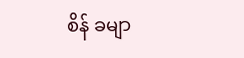စိန် ခမျာ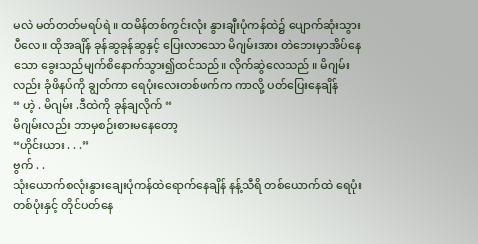မလဲ မတ်တတ်မရပ်ရဲ ။ ထမိန်တစ်ကွင်းလုံး နွားချီးပုံကန်ထဲ၌ ပျောက်ဆုံးသွားပီလေ။ ထိုအချိန် ခုန်ဆွခုန်ဆွနှင့် ပြေးလာသော မိဂျမ်းအား တဲဘေးမှာအိပ်နေသော ခွေးသည်မျက်စိနောက်သွား၍ထင်သည်။ လိုက်ဆွဲလေသည် ။ မိဂျမ်းလည်း ခုံဖိနပ်ကို ချွတ်ကာ ရေပုံးလေးတစ်ဖက်က ကာလို့ ပတ်ပြေးနေချိန်
“ ဟဲ့ . မိဂျမ်း .ဒီထဲကို ခုန်ချလိုက် “
မိဂျမ်းလည်း ဘာမှစဉ်းစားမနေတော့
“ဟိုင်းယား . . .”
ဗွက် . .
သုံးယောက်စလုံးနွားချေးပုံကန်ထဲရောက်နေချိန် နန့်သီရိ တစ်ယောက်ထဲ ရေပုံးတစ်ပုံးနှင့် တိုင်ပတ်နေ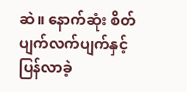ဆဲ။ နောက်ဆုံး စိတ်ပျက်လက်ပျက်နှင့် ပြန်လာခဲ့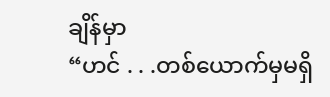ချိန်မှာ
“ဟင် . . .တစ်ယောက်မှမရှိ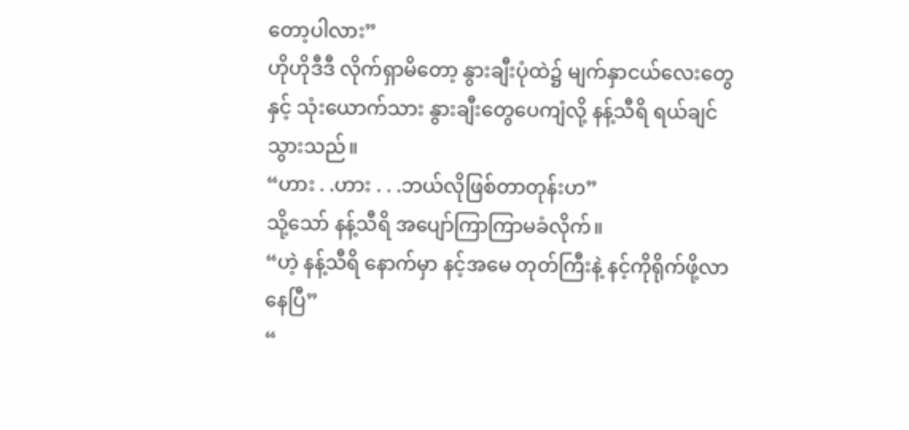တော့ပါလား”
ဟိုဟိုဒီဒီ လိုက်ရှာမိတော့ နွားချီးပုံထဲ၌ မျက်နှာငယ်လေးတွေနှင့် သုံးယောက်သား နွားချီးတွေပေကျံလို့ နန့်သီရိ ရယ်ချင်သွားသည်။
“ဟား . .ဟား . . .ဘယ်လိုဖြစ်တာတုန်းဟ”
သို့သော် နန့်သီရိ အပျော်ကြာကြာမခံလိုက်။
“ဟဲ့ နန့်သီရိ နောက်မှာ နင့်အမေ တုတ်ကြီးနဲ့ နင့်ကိုရိုက်ဖို့လာနေပြီ”
“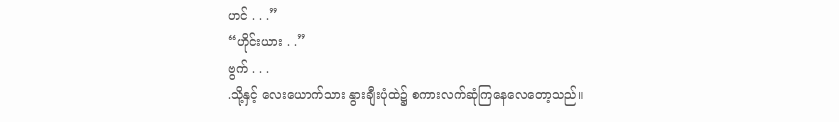ဟင် . . .”
“ဟိုင်းယား . .”
ဗွက် . . .
.သို့နှင့် လေးယောက်သား နွားချီးပုံထဲ၌ စကားလက်ဆုံကြနေလေတော့သည်။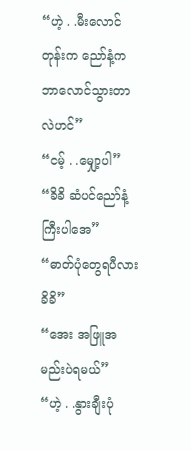“ဟဲ့ . .မီးလောင်တုန်းက ညော်နံ့က ဘာလောင်သွားတာလဲဟင်”
“ငမ့် . .မျှော့ပါ”
“ခိခိ ဆံပင်ညော်နံ့ကြီးပါအေ”
“ဓာတ်ပုံတွေရပီလား ခိခိ”
“အေး အဖြူအမည်းပဲရမယ်”
“ဟဲ့ . .နွားချီးပုံ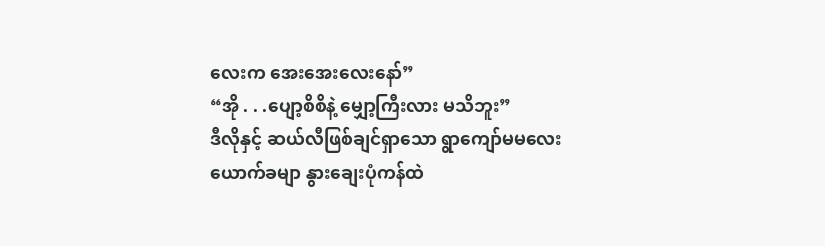လေးက အေးအေးလေးနော်”
“အို . . .ပျော့စိစိနဲ့ မျှော့ကြီးလား မသိဘူး”
ဒီလိုနှင့် ဆယ်လီဖြစ်ချင်ရှာသော ရွာကျော်မမလေးယောက်ခမျာ နွားချေးပုံကန်ထဲ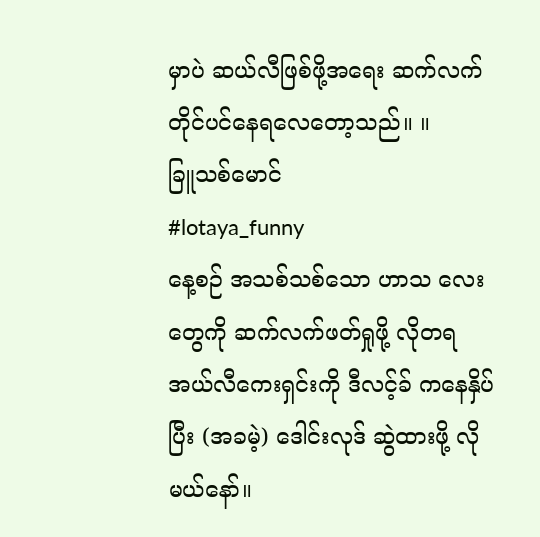မှာပဲ ဆယ်လီဖြစ်ဖို့အရေး ဆက်လက်တိုင်ပင်နေရလေတော့သည်။ ။
ခြူသစ်မောင်
#lotaya_funny
နေ့စဉ် အသစ်သစ်သော ဟာသ လေးတွေကို ဆက်လက်ဖတ်ရှုဖို့ လိုတရ အယ်လီကေးရှင်းကို ဒီလင့်ခ် ကနေနှိပ်ပြီး (အခမဲ့) ဒေါင်းလုဒ် ဆွဲထားဖို့ လိုမယ်နော်။